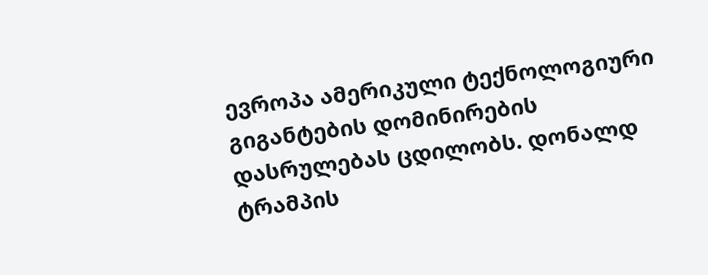ევროპა ამერიკული ტექნოლოგიური გიგანტების დომინირების დასრულებას ცდილობს. დონალდ ტრამპის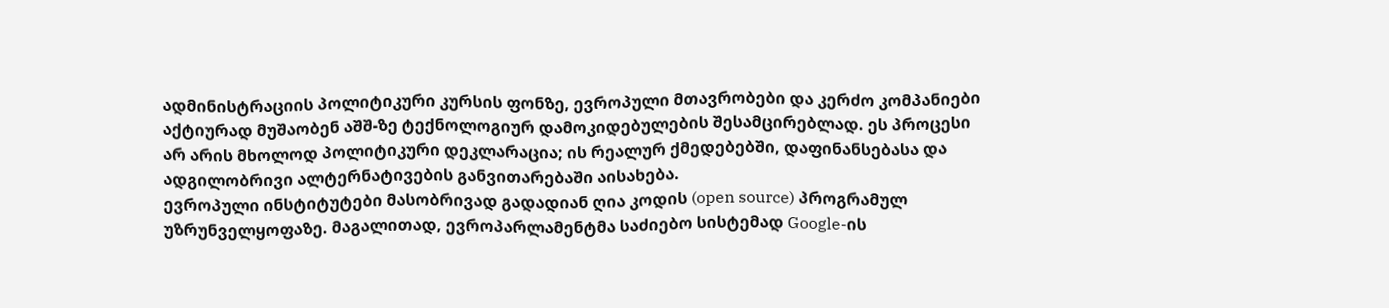ადმინისტრაციის პოლიტიკური კურსის ფონზე, ევროპული მთავრობები და კერძო კომპანიები აქტიურად მუშაობენ აშშ-ზე ტექნოლოგიურ დამოკიდებულების შესამცირებლად. ეს პროცესი არ არის მხოლოდ პოლიტიკური დეკლარაცია; ის რეალურ ქმედებებში, დაფინანსებასა და ადგილობრივი ალტერნატივების განვითარებაში აისახება.
ევროპული ინსტიტუტები მასობრივად გადადიან ღია კოდის (open source) პროგრამულ უზრუნველყოფაზე. მაგალითად, ევროპარლამენტმა საძიებო სისტემად Google-ის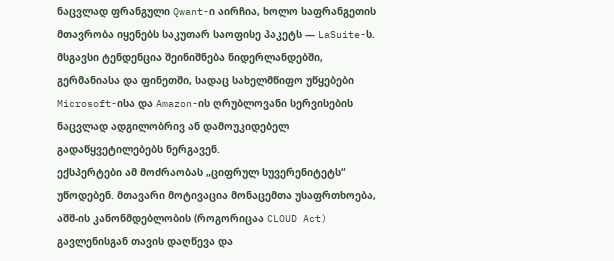ნაცვლად ფრანგული Qwant-ი აირჩია, ხოლო საფრანგეთის მთავრობა იყენებს საკუთარ საოფისე პაკეტს — LaSuite-ს. მსგავსი ტენდენცია შეინიშნება ნიდერლანდებში, გერმანიასა და ფინეთში, სადაც სახელმწიფო უწყებები Microsoft-ისა და Amazon-ის ღრუბლოვანი სერვისების ნაცვლად ადგილობრივ ან დამოუკიდებელ გადაწყვეტილებებს ნერგავენ.
ექსპერტები ამ მოძრაობას „ციფრულ სუვერენიტეტს“ უწოდებენ. მთავარი მოტივაცია მონაცემთა უსაფრთხოება, აშშ-ის კანონმდებლობის (როგორიცაა CLOUD Act) გავლენისგან თავის დაღწევა და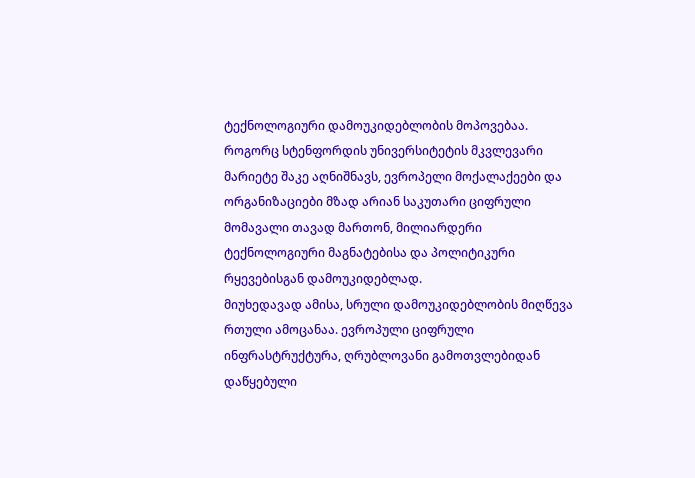ტექნოლოგიური დამოუკიდებლობის მოპოვებაა. როგორც სტენფორდის უნივერსიტეტის მკვლევარი მარიეტე შაკე აღნიშნავს, ევროპელი მოქალაქეები და ორგანიზაციები მზად არიან საკუთარი ციფრული მომავალი თავად მართონ, მილიარდერი ტექნოლოგიური მაგნატებისა და პოლიტიკური რყევებისგან დამოუკიდებლად.
მიუხედავად ამისა, სრული დამოუკიდებლობის მიღწევა რთული ამოცანაა. ევროპული ციფრული ინფრასტრუქტურა, ღრუბლოვანი გამოთვლებიდან დაწყებული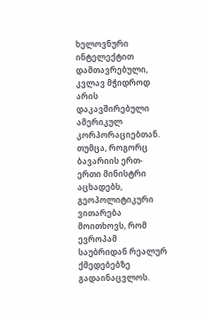ხელოვნური ინტელექტით დამთავრებული, კვლავ მჭიდროდ არის დაკავშირებული ამერიკულ კორპორაციებთან. თუმცა, როგორც ბავარიის ერთ-ერთი მინისტრი აცხადებს, გეოპოლიტიკური ვითარება მოითხოვს, რომ ევროპამ საუბრიდან რეალურ ქმედებებზე გადაინაცვლოს.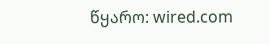წყარო: wired.com